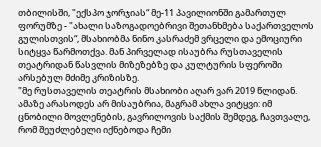თბილისში, "ექსპო ჯორჯიას“ მე-11 პავილიონში გამართულ ფორუმზე - "ახალი საზოგადოებრივი შეთანხმება საქართველოს გულისთვის“, მსახიობმა ნინო კასრაძემ ვრცელი და ემოციური სიტყვა წარმოთქვა. მან პირველად ისაუბრა რუსთაველის თეატრიდან წასვლის მიზეზებზე და კულტურის სფეროში არსებულ მძიმე კრიზისზე.
"მე რუსთაველის თეატრის მსახიობი აღარ ვარ 2019 წლიდან. ამაზე არასოდეს არ მისაუბრია, მაგრამ ახლა ვიტყვი: იმ ცნობილი მოვლენების, გავრილოვის საქმის შემდეგ, ჩავთვალე, რომ შეუძლებელი იქნებოდა ჩემი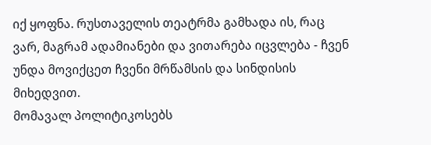იქ ყოფნა. რუსთაველის თეატრმა გამხადა ის, რაც ვარ, მაგრამ ადამიანები და ვითარება იცვლება - ჩვენ უნდა მოვიქცეთ ჩვენი მრწამსის და სინდისის მიხედვით.
მომავალ პოლიტიკოსებს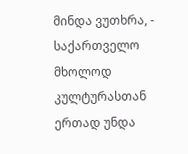მინდა ვუთხრა, - საქართველო მხოლოდ კულტურასთან ერთად უნდა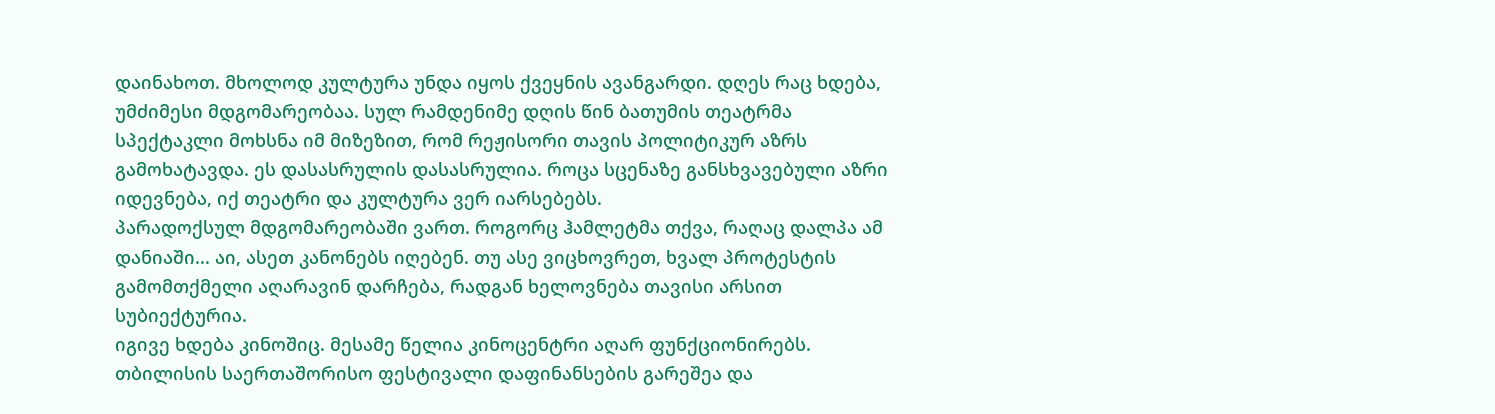დაინახოთ. მხოლოდ კულტურა უნდა იყოს ქვეყნის ავანგარდი. დღეს რაც ხდება, უმძიმესი მდგომარეობაა. სულ რამდენიმე დღის წინ ბათუმის თეატრმა სპექტაკლი მოხსნა იმ მიზეზით, რომ რეჟისორი თავის პოლიტიკურ აზრს გამოხატავდა. ეს დასასრულის დასასრულია. როცა სცენაზე განსხვავებული აზრი იდევნება, იქ თეატრი და კულტურა ვერ იარსებებს.
პარადოქსულ მდგომარეობაში ვართ. როგორც ჰამლეტმა თქვა, რაღაც დალპა ამ დანიაში... აი, ასეთ კანონებს იღებენ. თუ ასე ვიცხოვრეთ, ხვალ პროტესტის გამომთქმელი აღარავინ დარჩება, რადგან ხელოვნება თავისი არსით სუბიექტურია.
იგივე ხდება კინოშიც. მესამე წელია კინოცენტრი აღარ ფუნქციონირებს. თბილისის საერთაშორისო ფესტივალი დაფინანსების გარეშეა და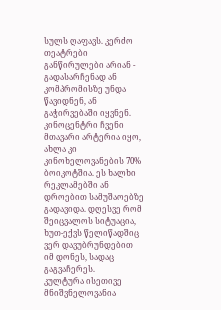სულს ღაფავს. კერძო თეატრები განწირულები არიან - გადასარჩენად ან კომპრომისზე უნდა წავიდნენ, ან გაჭირვებაში იყვნენ. კინოცენტრი ჩვენი მთავარი არტერია იყო, ახლა კი კინოხელოვანების 70% ბოიკოტშია. ეს ხალხი რეკლამებში ან დროებით სამუშაოებზე გადავიდა. დღესვე რომ შეიცვალოს სიტუაცია, ხუთ-ექვს წელიწადშიც ვერ დავუბრუნდებით იმ დონეს, სადაც გაგვაჩერეს.
კულტურა ისეთივე მნიშვნელოვანია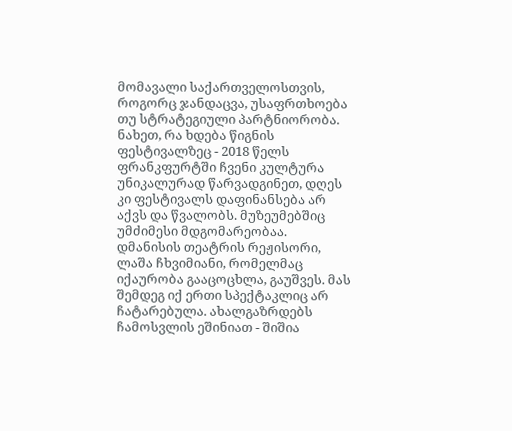მომავალი საქართველოსთვის, როგორც ჯანდაცვა, უსაფრთხოება თუ სტრატეგიული პარტნიორობა. ნახეთ, რა ხდება წიგნის ფესტივალზეც - 2018 წელს ფრანკფურტში ჩვენი კულტურა უნიკალურად წარვადგინეთ, დღეს კი ფესტივალს დაფინანსება არ აქვს და წვალობს. მუზეუმებშიც უმძიმესი მდგომარეობაა.
დმანისის თეატრის რეჟისორი, ლაშა ჩხვიმიანი, რომელმაც იქაურობა გააცოცხლა, გაუშვეს. მას შემდეგ იქ ერთი სპექტაკლიც არ ჩატარებულა. ახალგაზრდებს ჩამოსვლის ეშინიათ - შიშია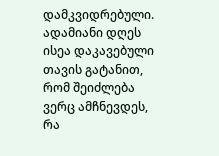დამკვიდრებული.
ადამიანი დღეს ისეა დაკავებული თავის გატანით, რომ შეიძლება ვერც ამჩნევდეს, რა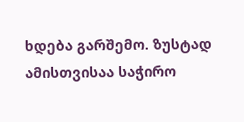ხდება გარშემო. ზუსტად ამისთვისაა საჭირო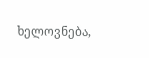ხელოვნება,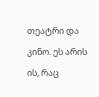თეატრი და კინო. ეს არის ის, რაც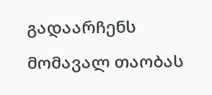გადაარჩენს მომავალ თაობას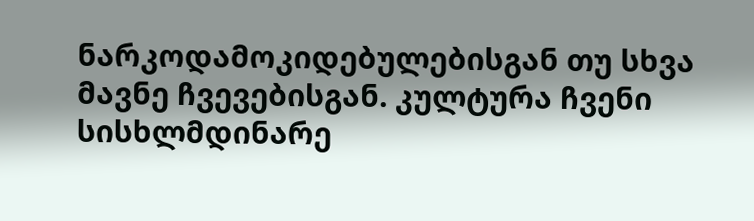ნარკოდამოკიდებულებისგან თუ სხვა მავნე ჩვევებისგან. კულტურა ჩვენი სისხლმდინარე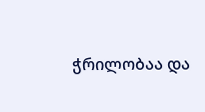ჭრილობაა და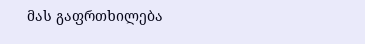მას გაფრთხილება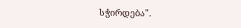სჭირდება".